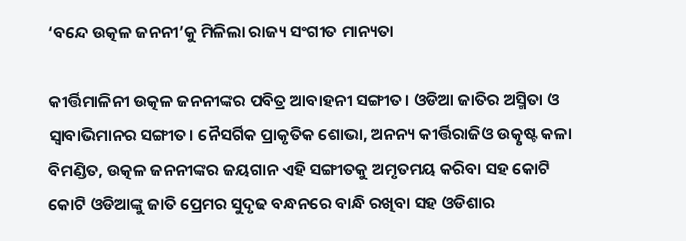‘ବନ୍ଦେ ଉତ୍କଳ ଜନନୀ’କୁ ମିଳିଲା ରାଜ୍ୟ ସଂଗୀତ ମାନ୍ୟତା

କୀର୍ତ୍ତିମାଳିନୀ ଉତ୍କଳ ଜନନୀଙ୍କର ପବିତ୍ର ଆବାହନୀ ସଙ୍ଗୀତ। ଓଡିଆ ଜାତିର ଅସ୍ମିତା ଓ ସ୍ୱାବାଭିମାନର ସଙ୍ଗୀତ। ନୈସର୍ଗିକ ପ୍ରାକୃତିକ ଶୋଭା, ଅନନ୍ୟ କୀର୍ତ୍ତିରାଜିଓ ଉତ୍କୃଷ୍ଟ କଳା ବିମଣ୍ଡିତ, ଉତ୍କଳ ଜନନୀଙ୍କର ଜୟଗାନ ଏହି ସଙ୍ଗୀତକୁ ଅମୃତମୟ କରିବା ସହ କୋଟି କୋଟି ଓଡିଆଙ୍କୁ ଜାତି ପ୍ରେମର ସୁଦୃଢ ବନ୍ଧନରେ ବାନ୍ଧି ରଖିବା ସହ ଓଡିଶାର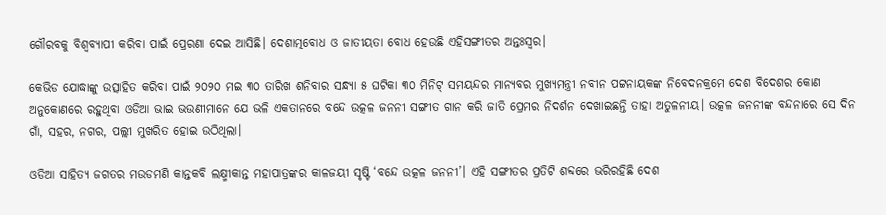ଗୌରବକୁ ବିଶ୍ୱବ୍ୟାପୀ କରିବା ପାଇଁ ପ୍ରେରଣା ଦେଇ ଆସିଛି। ଦେଶାତ୍ମବୋଧ ଓ ଜାତୀୟତା ବୋଧ ହେଉଛି ଏହିସଙ୍ଗୀତର ଅନ୍ତଃସ୍ୱର।

କେଭିଡ ଯୋଦ୍ଧାଙ୍କୁ ଉତ୍ସାହିତ କରିବା ପାଇଁ ୨୦୨୦ ମଇ ୩୦ ତାରିଖ ଶନିବାର ସନ୍ଧ୍ୟା ୫ ଘଟିକା ୩୦ ମିନିଟ୍ ସମୟନ୍ଦର ମାନ୍ୟବର ମୁଖ୍ୟମନ୍ତ୍ରୀ ନବୀନ ପଟ୍ଟନାୟକଙ୍କ ନିବେଦନକ୍ରମେ ଦେଶ ବିଦେଶର କୋଣ ଅନୁକୋଣରେ ରହୁଥିବା ଓଡିଆ ଭାଇ ଭଉଣୀମାନେ ଯେ ଭଳି ଏକତାନରେ ବନ୍ଦେ ଉତ୍କଳ ଜନନୀ ସଙ୍ଗୀତ ଗାନ କରି ଜାତି ପ୍ରେମର ନିଦର୍ଶନ ଦେଖାଇଛନ୍ତି ତାହା ଅତୁଳନୀୟ। ଉତ୍କଳ ଜନନୀଙ୍କ ବନ୍ଦନାରେ ସେ ଦିନ ଗାଁ, ସହର, ନଗର, ପଲ୍ଲୀ ମୁଖରିତ ହୋଇ ଉଠିଥିଲା।

ଓଡିଆ ସାହିତ୍ୟ ଜଗତର ମଉଡମଣି କାନ୍ତକବି ଲକ୍ଷ୍ମୀକାନ୍ତ ମହାପାତ୍ରଙ୍କର କାଳଜୟୀ ସୃଷ୍ଟି ‘ବନ୍ଦେ ଉତ୍କଳ ଜନନୀ’। ଏହି ସଙ୍ଗୀତର ପ୍ରତିଟି ଶବ୍ଦରେ ଭରିରହିଛି ଦେଶ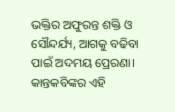ଭକ୍ତିର ଅଫୁରନ୍ତ ଶକ୍ତି ଓ ସୌନ୍ଦର୍ଯ୍ୟ, ଆଗକୁ ବଢିବା ପାଇଁ ଅଦମୟ ପ୍ରେରଣା। କାନ୍ତକବିଙ୍କର ଏହି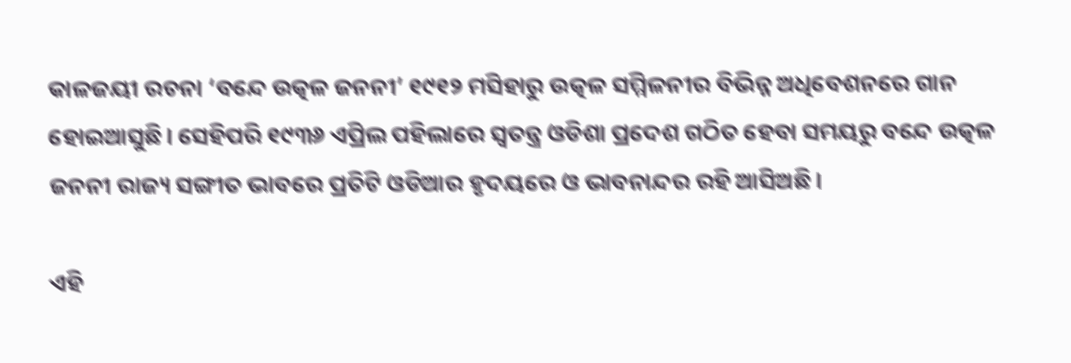କାଳଜୟୀ ରଚନା ‘ବନ୍ଦେ ଉତ୍କଳ ଜନନୀ’ ୧୯୧୨ ମସିହାରୁ ଉତ୍କଳ ସମ୍ମିଳନୀର ବିଭିନ୍ନ ଅଧିବେଶନରେ ଗାନ ହୋଇଆସୁଛି। ସେହିପରି ୧୯୩୬ ଏପ୍ରିଲ ପହିଲାରେ ସ୍ୱତନ୍ତ୍ର ଓଡିଶା ପ୍ରଦେଶ ଗଠିତ ହେବା ସମୟରୁ ବନ୍ଦେ ଉତ୍କଳ ଜନନୀ ରାଜ୍ୟ ସଙ୍ଗୀତ ଭାବରେ ପ୍ରତିଟି ଓଡିଆର ହୃଦୟରେ ଓ ଭାବନାନ୍ଦର ରହି ଆସିଅଛି।

ଏହି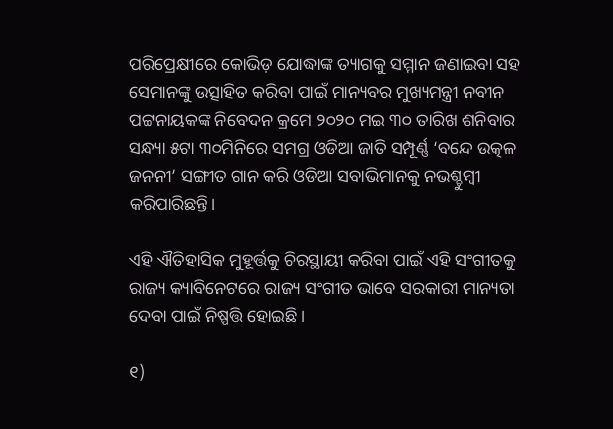ପରିପ୍ରେକ୍ଷୀରେ କୋଭିଡ଼ ଯୋଦ୍ଧାଙ୍କ ତ୍ୟାଗକୁ ସମ୍ମାନ ଜଣାଇବା ସହ ସେମାନଙ୍କୁ ଉତ୍ସାହିତ କରିବା ପାଇଁ ମାନ୍ୟବର ମୁଖ୍ୟମନ୍ତ୍ରୀ ନବୀନ ପଟ୍ଟନାୟକଙ୍କ ନିବେଦନ କ୍ରମେ ୨୦୨୦ ମଇ ୩୦ ତାରିଖ ଶନିବାର ସନ୍ଧ୍ୟା ୫ଟା ୩୦ମିନିରେ ସମଗ୍ର ଓଡିଆ ଜାତି ସମ୍ପୂର୍ଣ୍ଣ ‘ବନ୍ଦେ ଉତ୍କଳ ଜନନୀ’ ସଙ୍ଗୀତ ଗାନ କରି ଓଡିଆ ସବାଭିମାନକୁ ନଭଶ୍ଚୁମ୍ବୀ କରିପାରିଛନ୍ତି।

ଏହି ଐତିହାସିକ ମୁହୂର୍ତ୍ତକୁ ଚିରସ୍ଥାୟୀ କରିବା ପାଇଁ ଏହି ସଂଗୀତକୁ ରାଜ୍ୟ କ୍ୟାବିନେଟରେ ରାଜ୍ୟ ସଂଗୀତ ଭାବେ ସରକାରୀ ମାନ୍ୟତା ଦେବା ପାଇଁ ନିଷ୍ପତ୍ତି ହୋଇଛି।

୧)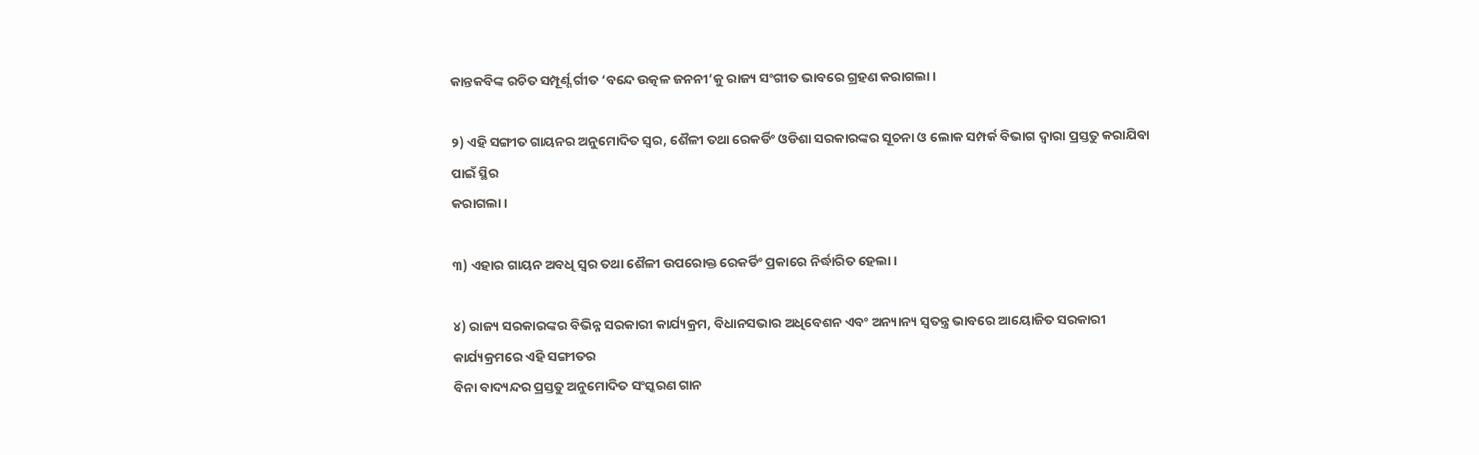କାନ୍ତକବିଙ୍କ ରଚିତ ସମ୍ପୂର୍ଣ୍ଶ ର୍ଗୀତ ‘ବନ୍ଦେ ଉତ୍କଳ ଜନନୀ’କୁ ରାଜ୍ୟ ସଂଗୀତ ଭାବରେ ଗ୍ରହଣ କରାଗଲା।

୨) ଏହି ସଙ୍ଗୀତ ଗାୟନର ଅନୁମୋଦିତ ସ୍ୱର, ଶୈଳୀ ତଥା ରେକର୍ଡିଂ ଓଡିଶା ସରକାରଙ୍କର ସୂଚନା ଓ ଲୋକ ସମ୍ପର୍କ ବିଭାଗ ଦ୍ୱାରା ପ୍ରସ୍ତତୁ କରାଯିବା ପାଇଁ ସ୍ଥିର
କରାଗଲା।

୩) ଏହାର ଗାୟନ ଅବଧି ସ୍ୱର ତଥା ଶୈଳୀ ଉପରୋକ୍ତ ରେକର୍ଡିଂ ପ୍ରକାରେ ନିର୍ଦ୍ଧାରିତ ହେଲା।

୪) ରାଜ୍ୟ ସରକାରଙ୍କର ବିଭିନ୍ନ ସରକାରୀ କାର୍ଯ୍ୟକ୍ରମ, ବିଧାନସଭାର ଅଧିବେଶନ ଏବଂ ଅନ୍ୟାନ୍ୟ ସ୍ୱତନ୍ତ୍ର ଭାବରେ ଆୟୋଜିତ ସରକାରୀ କାର୍ଯ୍ୟକ୍ରମରେ ଏହି ସଙ୍ଗୀତର
ବିନା ବାଦ୍ୟନ୍ଦର ପ୍ରସ୍ତତୁ ଅନୁମୋଦିତ ସଂସ୍କରଣ ଗାନ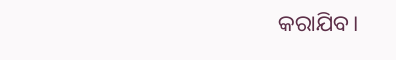କରାଯିବ।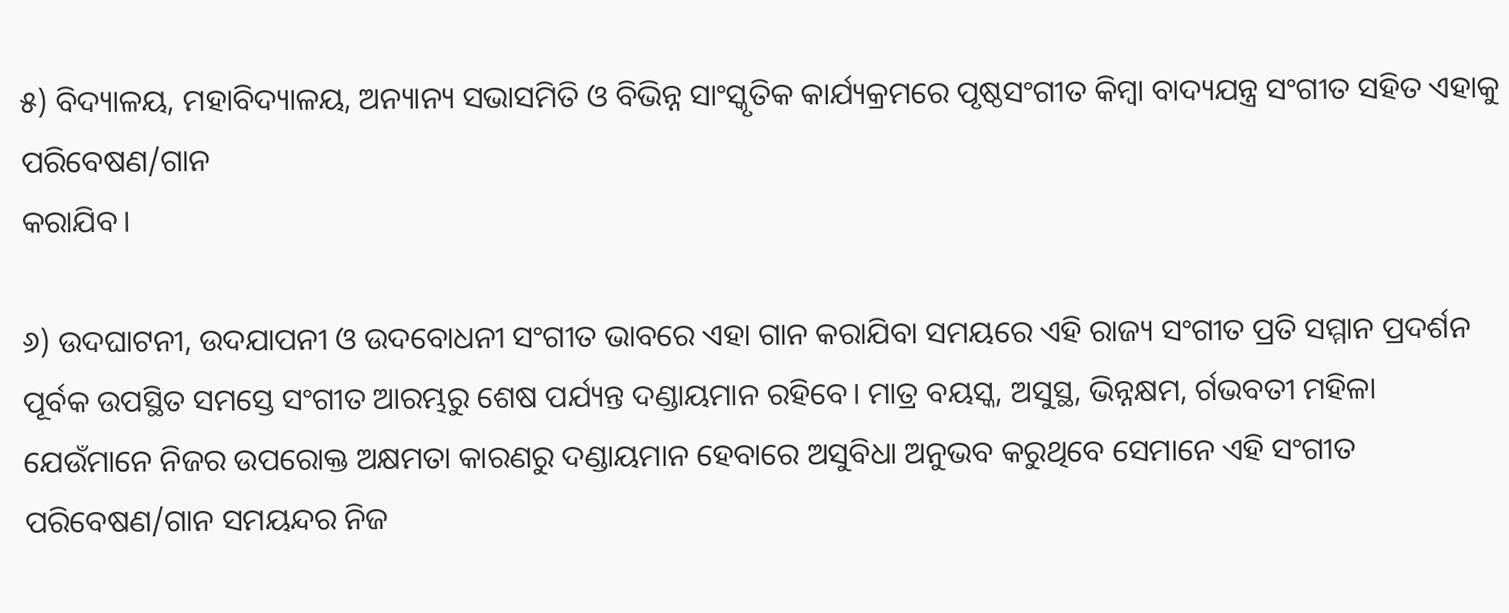୫) ବିଦ୍ୟାଳୟ, ମହାବିଦ୍ୟାଳୟ, ଅନ୍ୟାନ୍ୟ ସଭାସମିତି ଓ ବିଭିନ୍ନ ସାଂସ୍କୃତିକ କାର୍ଯ୍ୟକ୍ରମରେ ପୃଷ୍ଠସଂଗୀତ କିମ୍ବା ବାଦ୍ୟଯନ୍ତ୍ର ସଂଗୀତ ସହିତ ଏହାକୁ ପରିବେଷଣ/ଗାନ
କରାଯିବ।

୬) ଉଦଘାଟନୀ, ଉଦଯାପନୀ ଓ ଉଦବୋଧନୀ ସଂଗୀତ ଭାବରେ ଏହା ଗାନ କରାଯିବା ସମୟରେ ଏହି ରାଜ୍ୟ ସଂଗୀତ ପ୍ରତି ସମ୍ମାନ ପ୍ରଦର୍ଶନ ପୂର୍ବକ ଉପସ୍ଥିତ ସମସ୍ତେ ସଂଗୀତ ଆରମ୍ଭରୁ ଶେଷ ପର୍ଯ୍ୟନ୍ତ ଦଣ୍ଡାୟମାନ ରହିବେ। ମାତ୍ର ବୟସ୍କ, ଅସୁସ୍ଥ, ଭିନ୍ନକ୍ଷମ, ର୍ଗଭବତୀ ମହିଳା ଯେଉଁମାନେ ନିଜର ଉପରୋକ୍ତ ଅକ୍ଷମତା କାରଣରୁ ଦଣ୍ଡାୟମାନ ହେବାରେ ଅସୁବିଧା ଅନୁଭବ କରୁଥିବେ ସେମାନେ ଏହି ସଂଗୀତ ପରିବେଷଣ/ଗାନ ସମୟନ୍ଦର ନିଜ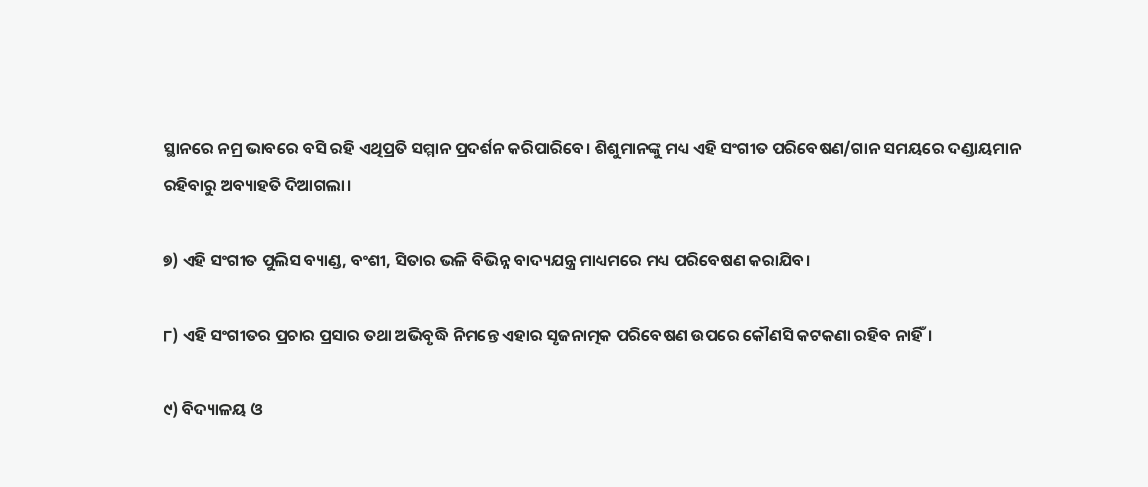ସ୍ଥାନରେ ନମ୍ର ଭାବରେ ବସି ରହି ଏଥିପ୍ରତି ସମ୍ମାନ ପ୍ରଦର୍ଶନ କରିପାରିବେ। ଶିଶୁମାନଙ୍କୁ ମଧ୍ୟ ଏହି ସଂଗୀତ ପରିବେଷଣ/ଗାନ ସମୟରେ ଦଣ୍ଡାୟମାନ ରହିବାରୁ ଅବ୍ୟାହତି ଦିଆଗଲା।

୭) ଏହି ସଂଗୀତ ପୁଲିସ ବ୍ୟାଣ୍ଡ, ବଂଶୀ, ସିତାର ଭଳି ବିଭିନ୍ନ ବାଦ୍ୟଯନ୍ତ୍ର ମାଧ୍ୟମରେ ମଧ୍ୟ ପରିବେଷଣ କରାଯିବ।

୮) ଏହି ସଂଗୀତର ପ୍ରଚାର ପ୍ରସାର ତଥା ଅଭିବୃଦ୍ଧି ନିମନ୍ତେ ଏହାର ସୃଜନାତ୍ମକ ପରିବେଷଣ ଉପରେ କୌଣସି କଟକଣା ରହିବ ନାହିଁ।

୯) ବିଦ୍ୟାଳୟ ଓ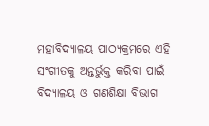ମହାବିଦ୍ୟାଳୟ ପାଠ୍ୟକ୍ରମରେ ଏହି ସଂଗୀତକୁ ଅନ୍ତର୍ଭୁକ୍ତ କରିବା ପାଇଁ ବିଦ୍ୟାଳୟ ଓ ଗଣଶିକ୍ଷା ବିଭାଗ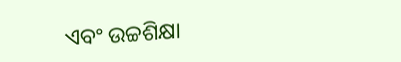ଏବଂ ଉଚ୍ଚଶିକ୍ଷା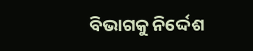ବିଭାଗକୁ ନିର୍ଦ୍ଦେଶ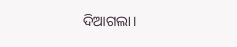ଦିଆଗଲା।